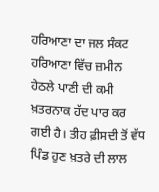ਹਰਿਆਣਾ ਦਾ ਜਲ ਸੰਕਟ
ਹਰਿਆਣਾ ਵਿੱਚ ਜ਼ਮੀਨ ਹੇਠਲੇ ਪਾਣੀ ਦੀ ਕਮੀ ਖ਼ਤਰਨਾਕ ਹੱਦ ਪਾਰ ਕਰ ਗਈ ਹੈ। ਤੀਹ ਫ਼ੀਸਦੀ ਤੋਂ ਵੱਧ ਪਿੰਡ ਹੁਣ ਖ਼ਤਰੇ ਦੀ ਲਾਲ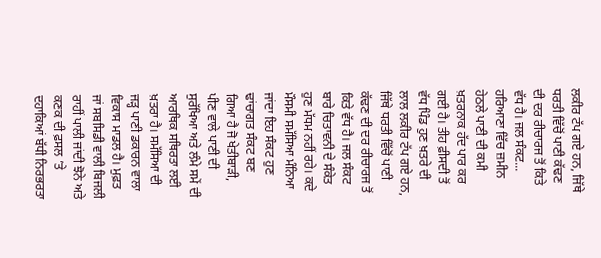ਲਕੀਰ ਟੱਪ ਗਏ ਹਨ, ਜਿੱਥੇ ਧਰਤੀ ਵਿੱਚੋਂ ਪਾਣੀ ਕੱਢਣ ਦੀ ਦਰ ਰੀਚਾਰਜ ਤੋਂ ਕਿਤੇ ਵੱਧ ਹੈ। ਜਲ ਸੰਕਟ...
ਹਰਿਆਣਾ ਵਿੱਚ ਜ਼ਮੀਨ ਹੇਠਲੇ ਪਾਣੀ ਦੀ ਕਮੀ ਖ਼ਤਰਨਾਕ ਹੱਦ ਪਾਰ ਕਰ ਗਈ ਹੈ। ਤੀਹ ਫ਼ੀਸਦੀ ਤੋਂ ਵੱਧ ਪਿੰਡ ਹੁਣ ਖ਼ਤਰੇ ਦੀ ਲਾਲ ਲਕੀਰ ਟੱਪ ਗਏ ਹਨ, ਜਿੱਥੇ ਧਰਤੀ ਵਿੱਚੋਂ ਪਾਣੀ ਕੱਢਣ ਦੀ ਦਰ ਰੀਚਾਰਜ ਤੋਂ ਕਿਤੇ ਵੱਧ ਹੈ। ਜਲ ਸੰਕਟ ਬਾਰੇ ਚਿਤਾਵਨੀ ਦੇ ਸੰਕੇਤ ਹੁਣ ਮੱਧਮ ਨਹੀਂ ਰਹੇ। ਕਦੇ ਮੌਸਮੀ ਸਮੱਸਿਆ ਮੰਨਿਆ ਜਾਂਦਾ ਇਹ ਸੰਕਟ ਹੁਣ ਢਾਂਚਾਗਤ ਸੰਕਟ ਬਣ ਗਿਆ ਹੈ ਜੋ ਖੇਤੀਬਾੜੀ, ਪੀਣ ਵਾਲੇ ਪਾਣੀ ਦੀ ਸੁਰੱਖਿਆ ਅਤੇ ਲੰਮੇ ਸਮੇਂ ਦੀ ਆਰਥਿਕ ਸਥਿਰਤਾ ਲਈ ਖ਼ਤਰਾ ਹੈ। ਸਮੱਸਿਆ ਦੀ ਜੜ੍ਹ ਪਾਣੀ ਡਕਾਰਨ ਵਾਲਾ ਵਿਕਾਸ ਮਾਡਲ ਹੈ। ਮੁਫ਼ਤ ਜਾਂ ਸਬਸਿਡੀ ਵਾਲੀ ਬਿਜਲੀ ਰਾਹੀਂ ਪਾਲੀ ਜਾਂਦੀ ਝੋਨੇ ਅਤੇ ਕਣਕ ਦੀ ਫ਼ਸਲ ’ਤੇ ਦਹਾਕਿਆਂ ਬੱਧੀ ਨਿਰਭਰਤਾ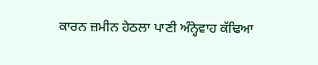ਕਾਰਨ ਜ਼ਮੀਨ ਹੇਠਲਾ ਪਾਣੀ ਅੰਨ੍ਹੇਵਾਹ ਕੱਢਿਆ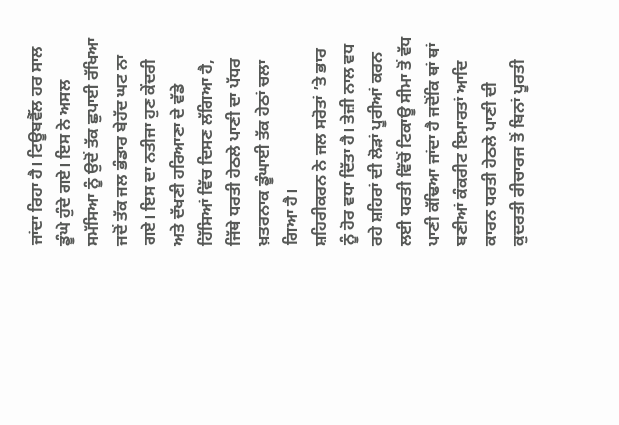ਜਾਂਦਾ ਰਿਹਾ ਹੈ। ਟਿਊਬਵੈੱਲ ਹਰ ਸਾਲ ਡੂੰਘੇ ਹੁੰਦੇ ਗਏ। ਇਸ ਨੇ ਅਸਲ ਸਮੱਸਿਆ ਨੂੰ ਉਦੋਂ ਤੱਕ ਛੁਪਾਈ ਰੱਖਿਆ ਜਦੋਂ ਤੱਕ ਜਲ ਭੰਡਾਰ ਬੇਹੱਦ ਘਟ ਨਾ ਗਏ। ਇਸ ਦਾ ਨਤੀਜਾ ਹੁਣ ਕੇਂਦਰੀ ਅਤੇ ਦੱਖਣੀ ਹਰਿਆਣਾ ਦੇ ਵੱਡੇ ਹਿੱਸਿਆਂ ਵਿੱਚ ਦਿਸਣ ਲੱਗਿਆ ਹੈ, ਜਿੱਥੇ ਧਰਤੀ ਹੇਠਲੇ ਪਾਣੀ ਦਾ ਪੱਧਰ ਖ਼ਤਰਨਾਕ ਡੂੰਘਾਈ ਤੱਕ ਹੇਠਾਂ ਚਲਾ ਗਿਆ ਹੈ।
ਸ਼ਹਿਰੀਕਰਨ ਨੇ ਜਲ ਸਰੋਤਾਂ ’ਤੇ ਭਾਰ ਨੂੰ ਹੋਰ ਵਧਾ ਦਿੱਤਾ ਹੈ। ਤੇਜ਼ੀ ਨਾਲ ਵਧ ਰਹੇ ਸ਼ਹਿਰਾਂ ਦੀ ਲੋੜਾਂ ਪੂਰੀਆਂ ਕਰਨ ਲਈ ਧਰਤੀ ਵਿੱਚੋਂ ਟਿਕਾਊ ਸੀਮਾ ਤੋਂ ਵੱਧ ਪਾਣੀ ਕੱਢਿਆ ਜਾਂਦਾ ਹੈ ਜਦੋਂਕਿ ਥਾਂ ਥਾਂ ਬਣੀਆਂ ਕੰਕਰੀਟ ਇਮਾਰਤਾਂ ਆਦਿ ਕਾਰਨ ਧਰਤੀ ਹੇਠਲੇ ਪਾਣੀ ਦੀ ਕੁਦਰਤੀ ਰੀਚਾਰਜ ਤੋਂ ਬਿਨਾਂ ਪੂਰਤੀ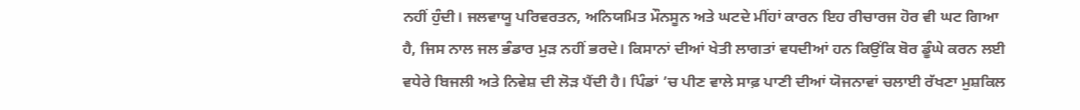ਨਹੀਂ ਹੁੰਦੀ। ਜਲਵਾਯੂ ਪਰਿਵਰਤਨ, ਅਨਿਯਮਿਤ ਮੌਨਸੂਨ ਅਤੇ ਘਟਦੇ ਮੀਂਹਾਂ ਕਾਰਨ ਇਹ ਰੀਚਾਰਜ ਹੋਰ ਵੀ ਘਟ ਗਿਆ ਹੈ, ਜਿਸ ਨਾਲ ਜਲ ਭੰਡਾਰ ਮੁੜ ਨਹੀਂ ਭਰਦੇ। ਕਿਸਾਨਾਂ ਦੀਆਂ ਖੇਤੀ ਲਾਗਤਾਂ ਵਧਦੀਆਂ ਹਨ ਕਿਉਂਕਿ ਬੋਰ ਡੂੰਘੇ ਕਰਨ ਲਈ ਵਧੇਰੇ ਬਿਜਲੀ ਅਤੇ ਨਿਵੇਸ਼ ਦੀ ਲੋੜ ਪੈਂਦੀ ਹੈ। ਪਿੰਡਾਂ ’ਚ ਪੀਣ ਵਾਲੇ ਸਾਫ਼ ਪਾਣੀ ਦੀਆਂ ਯੋਜਨਾਵਾਂ ਚਲਾਈ ਰੱਖਣਾ ਮੁਸ਼ਕਿਲ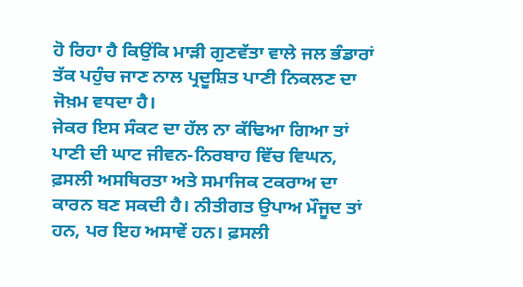ਹੋ ਰਿਹਾ ਹੈ ਕਿਉਂਕਿ ਮਾੜੀ ਗੁਣਵੱਤਾ ਵਾਲੇ ਜਲ ਭੰਡਾਰਾਂ ਤੱਕ ਪਹੁੰਚ ਜਾਣ ਨਾਲ ਪ੍ਰਦੂਸ਼ਿਤ ਪਾਣੀ ਨਿਕਲਣ ਦਾ ਜੋਖ਼ਮ ਵਧਦਾ ਹੈ।
ਜੇਕਰ ਇਸ ਸੰਕਟ ਦਾ ਹੱਲ ਨਾ ਕੱਢਿਆ ਗਿਆ ਤਾਂ ਪਾਣੀ ਦੀ ਘਾਟ ਜੀਵਨ-ਨਿਰਬਾਹ ਵਿੱਚ ਵਿਘਨ, ਫ਼ਸਲੀ ਅਸਥਿਰਤਾ ਅਤੇ ਸਮਾਜਿਕ ਟਕਰਾਅ ਦਾ ਕਾਰਨ ਬਣ ਸਕਦੀ ਹੈ। ਨੀਤੀਗਤ ਉਪਾਅ ਮੌਜੂਦ ਤਾਂ ਹਨ, ਪਰ ਇਹ ਅਸਾਵੇਂ ਹਨ। ਫ਼ਸਲੀ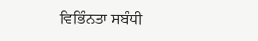ਵਿਭਿੰਨਤਾ ਸਬੰਧੀ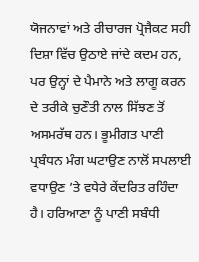ਯੋਜਨਾਵਾਂ ਅਤੇ ਰੀਚਾਰਜ ਪ੍ਰੋਜੈਕਟ ਸਹੀ ਦਿਸ਼ਾ ਵਿੱਚ ਉਠਾਏ ਜਾਂਦੇ ਕਦਮ ਹਨ, ਪਰ ਉਨ੍ਹਾਂ ਦੇ ਪੈਮਾਨੇ ਅਤੇ ਲਾਗੂ ਕਰਨ ਦੇ ਤਰੀਕੇ ਚੁਣੌਤੀ ਨਾਲ ਸਿੱਝਣ ਤੋਂ ਅਸਮਰੱਥ ਹਨ। ਭੂਮੀਗਤ ਪਾਣੀ ਪ੍ਰਬੰਧਨ ਮੰਗ ਘਟਾਉਣ ਨਾਲੋਂ ਸਪਲਾਈ ਵਧਾਉਣ ’ਤੇ ਵਧੇਰੇ ਕੇਂਦਰਿਤ ਰਹਿੰਦਾ ਹੈ। ਹਰਿਆਣਾ ਨੂੰ ਪਾਣੀ ਸਬੰਧੀ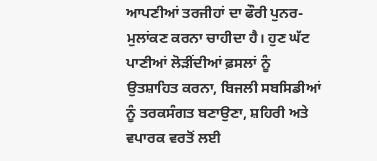ਆਪਣੀਆਂ ਤਰਜੀਹਾਂ ਦਾ ਫੌਰੀ ਪੁਨਰ-ਮੁਲਾਂਕਣ ਕਰਨਾ ਚਾਹੀਦਾ ਹੈ। ਹੁਣ ਘੱਟ ਪਾਣੀਆਂ ਲੋੜੀਂਦੀਆਂ ਫ਼ਸਲਾਂ ਨੂੰ ਉਤਸ਼ਾਹਿਤ ਕਰਨਾ, ਬਿਜਲੀ ਸਬਸਿਡੀਆਂ ਨੂੰ ਤਰਕਸੰਗਤ ਬਣਾਉਣਾ, ਸ਼ਹਿਰੀ ਅਤੇ ਵਪਾਰਕ ਵਰਤੋਂ ਲਈ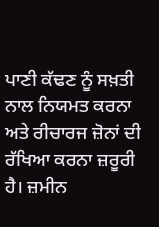ਪਾਣੀ ਕੱਢਣ ਨੂੰ ਸਖ਼ਤੀ ਨਾਲ ਨਿਯਮਤ ਕਰਨਾ ਅਤੇ ਰੀਚਾਰਜ ਜ਼ੋਨਾਂ ਦੀ ਰੱਖਿਆ ਕਰਨਾ ਜ਼ਰੂਰੀ ਹੈ। ਜ਼ਮੀਨ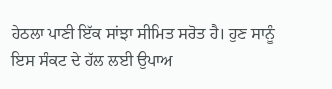ਹੇਠਲਾ ਪਾਣੀ ਇੱਕ ਸਾਂਝਾ ਸੀਮਿਤ ਸਰੋਤ ਹੈ। ਹੁਣ ਸਾਨੂੰ ਇਸ ਸੰਕਟ ਦੇ ਹੱਲ ਲਈ ਉਪਾਅ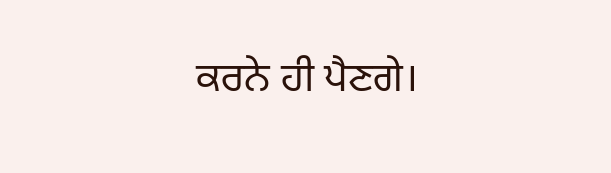ਕਰਨੇ ਹੀ ਪੈਣਗੇ।